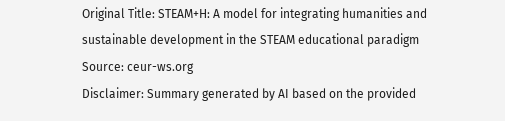Original Title: STEAM+H: A model for integrating humanities and sustainable development in the STEAM educational paradigm
Source: ceur-ws.org
Disclaimer: Summary generated by AI based on the provided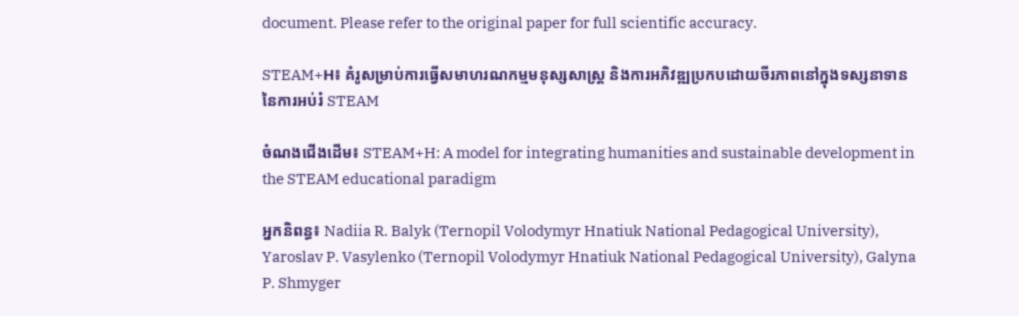document. Please refer to the original paper for full scientific accuracy.

STEAM+H៖ គំរូសម្រាប់ការធ្វើសមាហរណកម្មមនុស្សសាស្ត្រ និងការអភិវឌ្ឍប្រកបដោយចីរភាពនៅក្នុងទស្សនាទាននៃការអប់រំ STEAM

ចំណងជើងដើម៖ STEAM+H: A model for integrating humanities and sustainable development in the STEAM educational paradigm

អ្នកនិពន្ធ៖ Nadiia R. Balyk (Ternopil Volodymyr Hnatiuk National Pedagogical University), Yaroslav P. Vasylenko (Ternopil Volodymyr Hnatiuk National Pedagogical University), Galyna P. Shmyger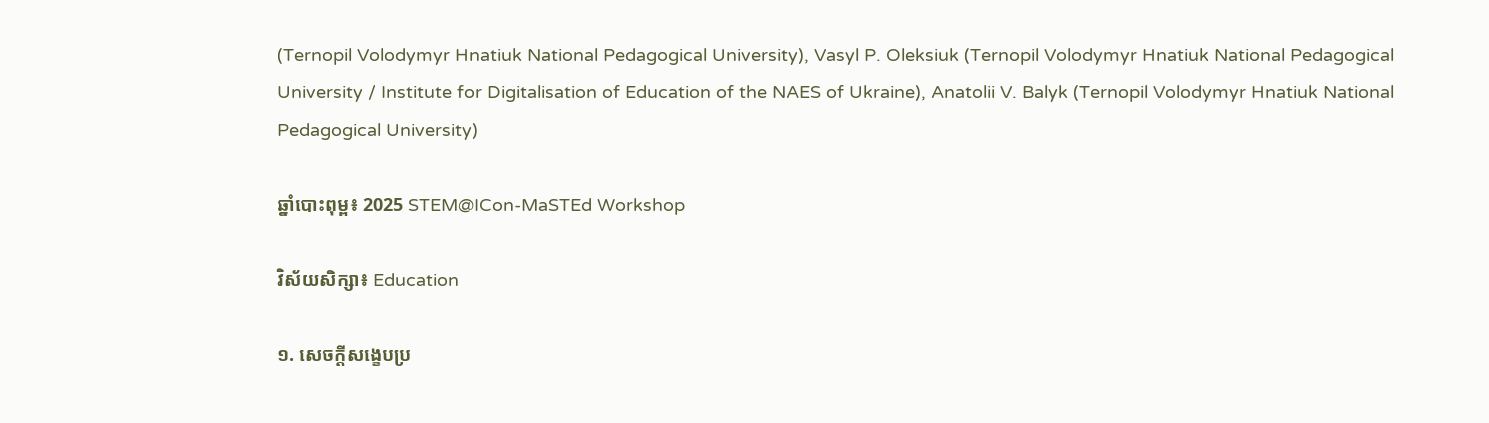(Ternopil Volodymyr Hnatiuk National Pedagogical University), Vasyl P. Oleksiuk (Ternopil Volodymyr Hnatiuk National Pedagogical University / Institute for Digitalisation of Education of the NAES of Ukraine), Anatolii V. Balyk (Ternopil Volodymyr Hnatiuk National Pedagogical University)

ឆ្នាំបោះពុម្ព៖ 2025 STEM@ICon-MaSTEd Workshop

វិស័យសិក្សា៖ Education

១. សេចក្តីសង្ខេបប្រ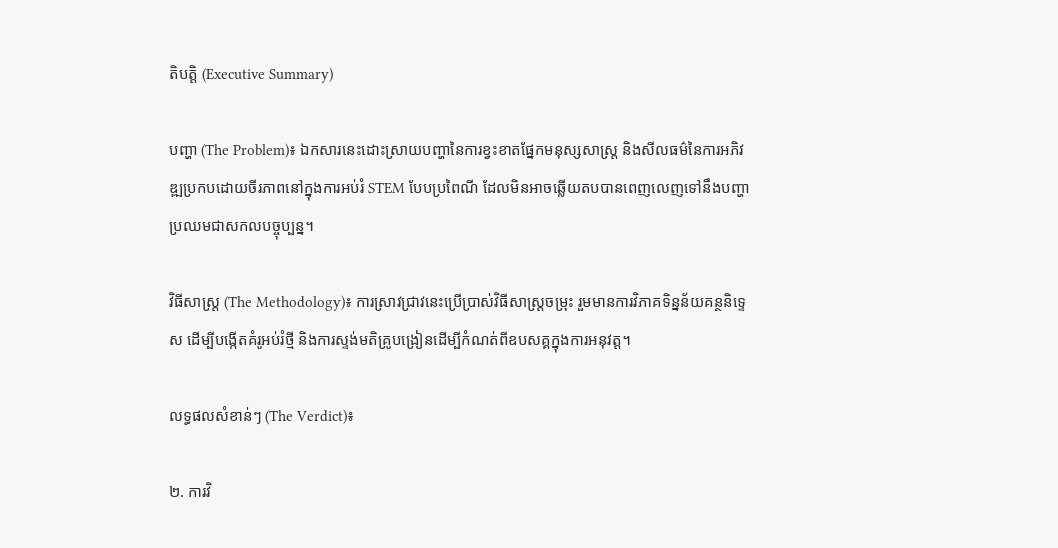តិបត្តិ (Executive Summary)

បញ្ហា (The Problem)៖ ឯកសារនេះដោះស្រាយបញ្ហានៃការខ្វះខាតផ្នែកមនុស្សសាស្ត្រ និងសីលធម៌នៃការអភិវឌ្ឍប្រកបដោយចីរភាពនៅក្នុងការអប់រំ STEM បែបប្រពៃណី ដែលមិនអាចឆ្លើយតបបានពេញលេញទៅនឹងបញ្ហាប្រឈមជាសកលបច្ចុប្បន្ន។

វិធីសាស្ត្រ (The Methodology)៖ ការស្រាវជ្រាវនេះប្រើប្រាស់វិធីសាស្ត្រចម្រុះ រួមមានការវិភាគទិន្នន័យគន្ថនិទ្ទេស ដើម្បីបង្កើតគំរូអប់រំថ្មី និងការស្ទង់មតិគ្រូបង្រៀនដើម្បីកំណត់ពីឧបសគ្គក្នុងការអនុវត្ត។

លទ្ធផលសំខាន់ៗ (The Verdict)៖

២. ការវិ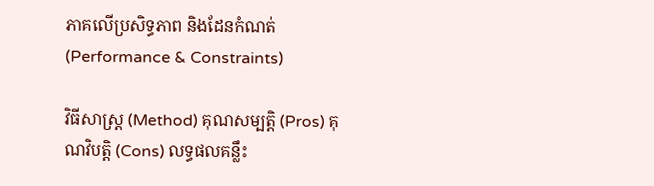ភាគលើប្រសិទ្ធភាព និងដែនកំណត់ (Performance & Constraints)

វិធីសាស្ត្រ (Method) គុណសម្បត្តិ (Pros) គុណវិបត្តិ (Cons) លទ្ធផលគន្លឹះ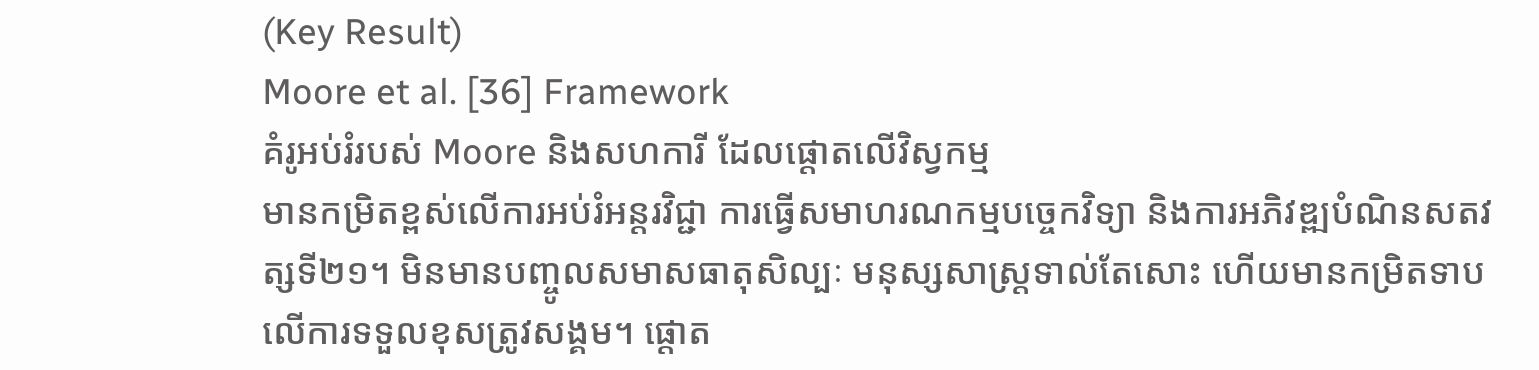(Key Result)
Moore et al. [36] Framework
គំរូអប់រំរបស់ Moore និងសហការី ដែលផ្តោតលើវិស្វកម្ម
មានកម្រិតខ្ពស់លើការអប់រំអន្តរវិជ្ជា ការធ្វើសមាហរណកម្មបច្ចេកវិទ្យា និងការអភិវឌ្ឍបំណិនសតវត្សទី២១។ មិនមានបញ្ចូលសមាសធាតុសិល្បៈ មនុស្សសាស្ត្រទាល់តែសោះ ហើយមានកម្រិតទាបលើការទទួលខុសត្រូវសង្គម។ ផ្តោត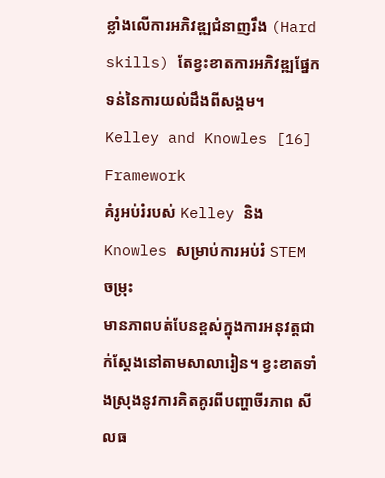ខ្លាំងលើការអភិវឌ្ឍជំនាញរឹង (Hard skills) តែខ្វះខាតការអភិវឌ្ឍផ្នែកទន់នៃការយល់ដឹងពីសង្គម។
Kelley and Knowles [16] Framework
គំរូអប់រំរបស់ Kelley និង Knowles សម្រាប់ការអប់រំ STEM ចម្រុះ
មានភាពបត់បែនខ្ពស់ក្នុងការអនុវត្តជាក់ស្តែងនៅតាមសាលារៀន។ ខ្វះខាតទាំងស្រុងនូវការគិតគូរពីបញ្ហាចីរភាព សីលធ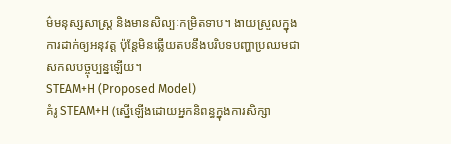ម៌មនុស្សសាស្ត្រ និងមានសិល្បៈកម្រិតទាប។ ងាយស្រួលក្នុងការដាក់ឲ្យអនុវត្ត ប៉ុន្តែមិនឆ្លើយតបនឹងបរិបទបញ្ហាប្រឈមជាសកលបច្ចុប្បន្នឡើយ។
STEAM+H (Proposed Model)
គំរូ STEAM+H (ស្នើឡើងដោយអ្នកនិពន្ធក្នុងការសិក្សា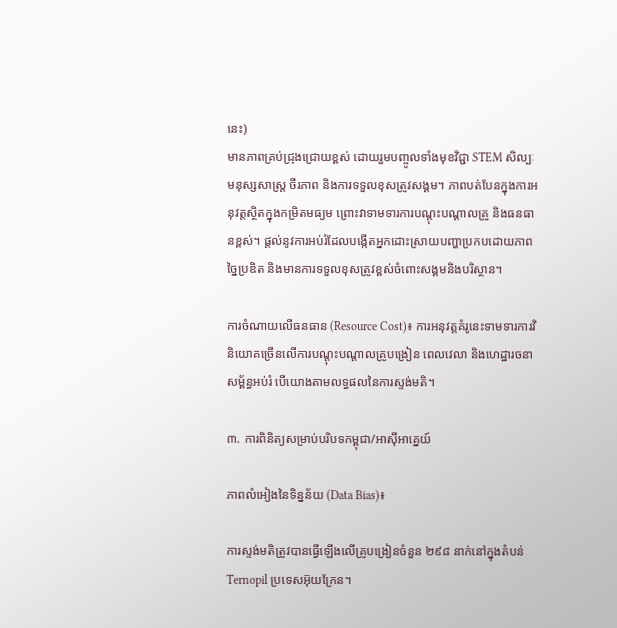នេះ)
មានភាពគ្រប់ជ្រុងជ្រោយខ្ពស់ ដោយរួមបញ្ចូលទាំងមុខវិជ្ជា STEM សិល្បៈ មនុស្សសាស្ត្រ ចីរភាព និងការទទួលខុសត្រូវសង្គម។ ភាពបត់បែនក្នុងការអនុវត្តស្ថិតក្នុងកម្រិតមធ្យម ព្រោះវាទាមទារការបណ្ដុះបណ្ដាលគ្រូ និងធនធានខ្ពស់។ ផ្តល់នូវការអប់រំដែលបង្កើតអ្នកដោះស្រាយបញ្ហាប្រកបដោយភាពច្នៃប្រឌិត និងមានការទទួលខុសត្រូវខ្ពស់ចំពោះសង្គមនិងបរិស្ថាន។

ការចំណាយលើធនធាន (Resource Cost)៖ ការអនុវត្តគំរូនេះទាមទារការវិនិយោគច្រើនលើការបណ្ដុះបណ្ដាលគ្រូបង្រៀន ពេលវេលា និងហេដ្ឋារចនាសម្ព័ន្ធអប់រំ បើយោងតាមលទ្ធផលនៃការស្ទង់មតិ។

៣. ការពិនិត្យសម្រាប់បរិបទកម្ពុជា/អាស៊ីអាគ្នេយ៍

ភាពលំអៀងនៃទិន្នន័យ (Data Bias)៖

ការស្ទង់មតិត្រូវបានធ្វើឡើងលើគ្រូបង្រៀនចំនួន ២៩៨ នាក់នៅក្នុងតំបន់ Ternopil ប្រទេសអ៊ុយក្រែន។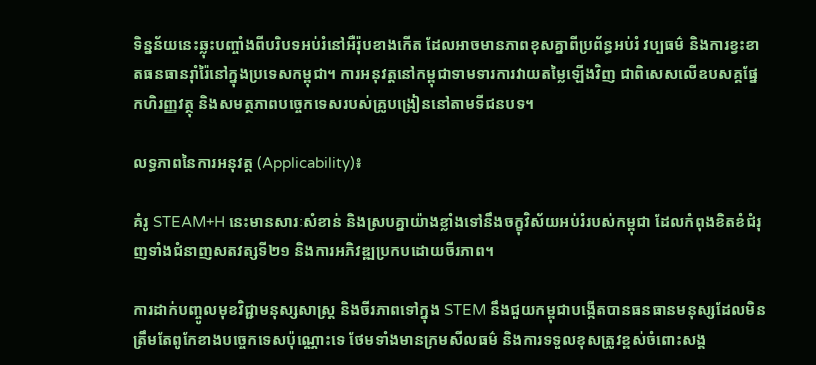ទិន្នន័យនេះឆ្លុះបញ្ចាំងពីបរិបទអប់រំនៅអឺរ៉ុបខាងកើត ដែលអាចមានភាពខុសគ្នាពីប្រព័ន្ធអប់រំ វប្បធម៌ និងការខ្វះខាតធនធានរ៉ាំរ៉ៃនៅក្នុងប្រទេសកម្ពុជា។ ការអនុវត្តនៅកម្ពុជាទាមទារការវាយតម្លៃឡើងវិញ ជាពិសេសលើឧបសគ្គផ្នែកហិរញ្ញវត្ថុ និងសមត្ថភាពបច្ចេកទេសរបស់គ្រូបង្រៀននៅតាមទីជនបទ។

លទ្ធភាពនៃការអនុវត្ត (Applicability)៖

គំរូ STEAM+H នេះមានសារៈសំខាន់ និងស្របគ្នាយ៉ាងខ្លាំងទៅនឹងចក្ខុវិស័យអប់រំរបស់កម្ពុជា ដែលកំពុងខិតខំជំរុញទាំងជំនាញសតវត្សទី២១ និងការអភិវឌ្ឍប្រកបដោយចីរភាព។

ការដាក់បញ្ចូលមុខវិជ្ជាមនុស្សសាស្ត្រ និងចីរភាពទៅក្នុង STEM នឹងជួយកម្ពុជាបង្កើតបានធនធានមនុស្សដែលមិនត្រឹមតែពូកែខាងបច្ចេកទេសប៉ុណ្ណោះទេ ថែមទាំងមានក្រមសីលធម៌ និងការទទួលខុសត្រូវខ្ពស់ចំពោះសង្គ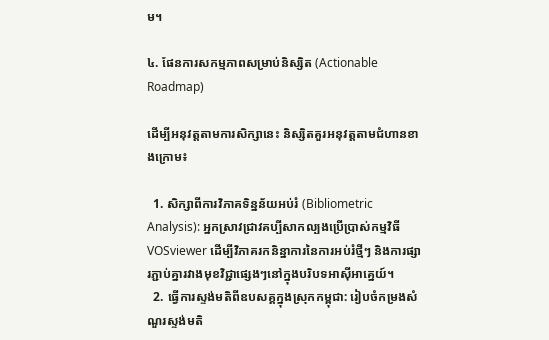ម។

៤. ផែនការសកម្មភាពសម្រាប់និស្សិត (Actionable Roadmap)

ដើម្បីអនុវត្តតាមការសិក្សានេះ និស្សិតគួរអនុវត្តតាមជំហានខាងក្រោម៖

  1. សិក្សាពីការវិភាគទិន្នន័យអប់រំ (Bibliometric Analysis): អ្នកស្រាវជ្រាវគប្បីសាកល្បងប្រើប្រាស់កម្មវិធី VOSviewer ដើម្បីវិភាគរកនិន្នាការនៃការអប់រំថ្មីៗ និងការផ្សារភ្ជាប់គ្នារវាងមុខវិជ្ជាផ្សេងៗនៅក្នុងបរិបទអាស៊ីអាគ្នេយ៍។
  2. ធ្វើការស្ទង់មតិពីឧបសគ្គក្នុងស្រុកកម្ពុជា: រៀបចំកម្រងសំណួរស្ទង់មតិ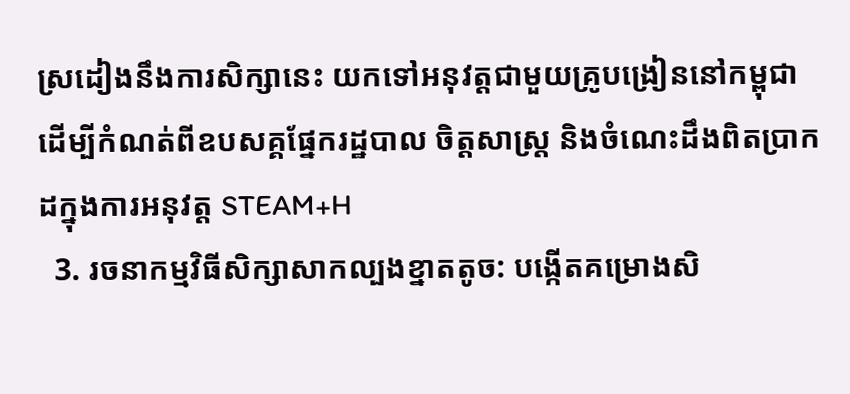ស្រដៀងនឹងការសិក្សានេះ យកទៅអនុវត្តជាមួយគ្រូបង្រៀននៅកម្ពុជា ដើម្បីកំណត់ពីឧបសគ្គផ្នែករដ្ឋបាល ចិត្តសាស្ត្រ និងចំណេះដឹងពិតប្រាកដក្នុងការអនុវត្ត STEAM+H
  3. រចនាកម្មវិធីសិក្សាសាកល្បងខ្នាតតូច: បង្កើតគម្រោងសិ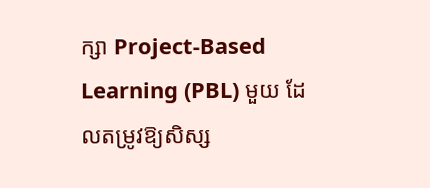ក្សា Project-Based Learning (PBL) មួយ ដែលតម្រូវឱ្យសិស្ស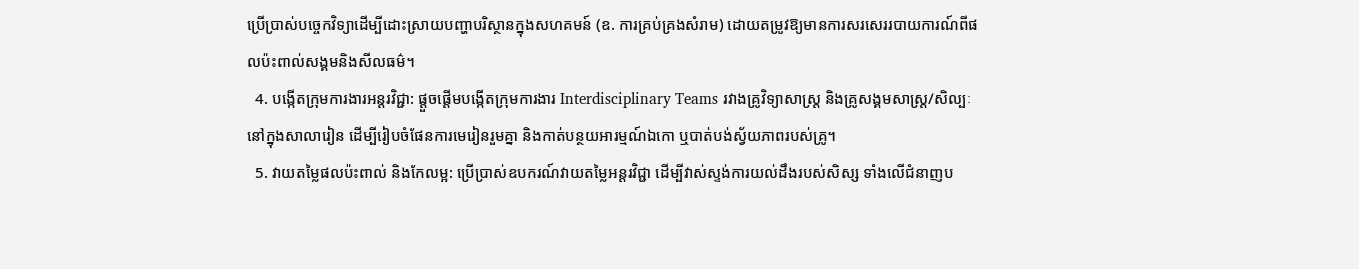ប្រើប្រាស់បច្ចេកវិទ្យាដើម្បីដោះស្រាយបញ្ហាបរិស្ថានក្នុងសហគមន៍ (ឧ. ការគ្រប់គ្រងសំរាម) ដោយតម្រូវឱ្យមានការសរសេររបាយការណ៍ពីផលប៉ះពាល់សង្គមនិងសីលធម៌។
  4. បង្កើតក្រុមការងារអន្តរវិជ្ជា: ផ្តួចផ្តើមបង្កើតក្រុមការងារ Interdisciplinary Teams រវាងគ្រូវិទ្យាសាស្ត្រ និងគ្រូសង្គមសាស្ត្រ/សិល្បៈ នៅក្នុងសាលារៀន ដើម្បីរៀបចំផែនការមេរៀនរួមគ្នា និងកាត់បន្ថយអារម្មណ៍ឯកោ ឬបាត់បង់ស្វ័យភាពរបស់គ្រូ។
  5. វាយតម្លៃផលប៉ះពាល់ និងកែលម្អ: ប្រើប្រាស់ឧបករណ៍វាយតម្លៃអន្តរវិជ្ជា ដើម្បីវាស់ស្ទង់ការយល់ដឹងរបស់សិស្ស ទាំងលើជំនាញប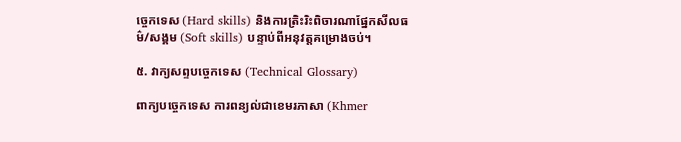ច្ចេកទេស (Hard skills) និងការត្រិះរិះពិចារណាផ្នែកសីលធម៌/សង្គម (Soft skills) បន្ទាប់ពីអនុវត្តគម្រោងចប់។

៥. វាក្យសព្ទបច្ចេកទេស (Technical Glossary)

ពាក្យបច្ចេកទេស ការពន្យល់ជាខេមរភាសា (Khmer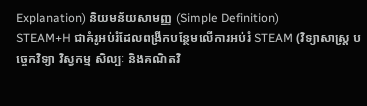Explanation) និយមន័យសាមញ្ញ (Simple Definition)
STEAM+H ជាគំរូអប់រំដែលពង្រីកបន្ថែមលើការអប់រំ STEAM (វិទ្យាសាស្ត្រ បច្ចេកវិទ្យា វិស្វកម្ម សិល្បៈ និងគណិតវិ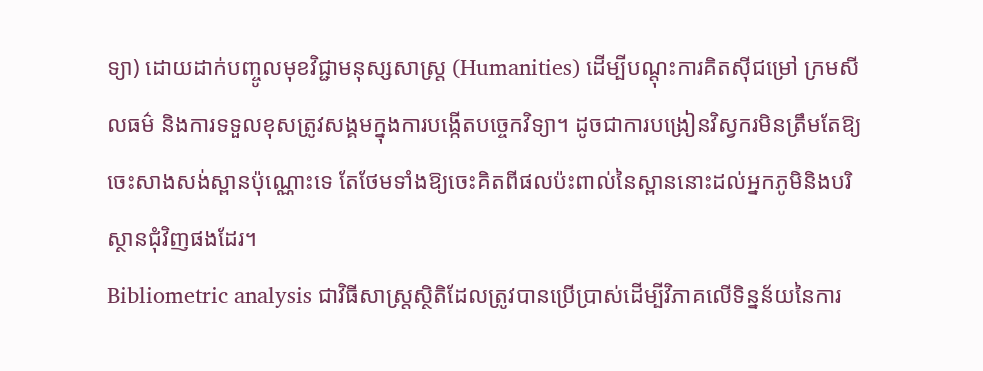ទ្យា) ដោយដាក់បញ្ចូលមុខវិជ្ជាមនុស្សសាស្ត្រ (Humanities) ដើម្បីបណ្តុះការគិតស៊ីជម្រៅ ក្រមសីលធម៌ និងការទទួលខុសត្រូវសង្គមក្នុងការបង្កើតបច្ចេកវិទ្យា។ ដូចជាការបង្រៀនវិស្វករមិនត្រឹមតែឱ្យចេះសាងសង់ស្ពានប៉ុណ្ណោះទេ តែថែមទាំងឱ្យចេះគិតពីផលប៉ះពាល់នៃស្ពាននោះដល់អ្នកភូមិនិងបរិស្ថានជុំវិញផងដែរ។
Bibliometric analysis ជាវិធីសាស្ត្រស្ថិតិដែលត្រូវបានប្រើប្រាស់ដើម្បីវិភាគលើទិន្នន័យនៃការ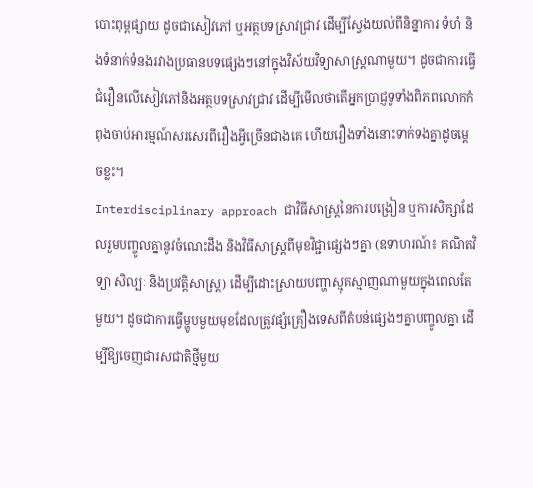បោះពុម្ពផ្សាយ ដូចជាសៀវភៅ ឬអត្ថបទស្រាវជ្រាវ ដើម្បីស្វែងយល់ពីនិន្នាការ ទំហំ និងទំនាក់ទំនងរវាងប្រធានបទផ្សេងៗនៅក្នុងវិស័យវិទ្យាសាស្ត្រណាមួយ។ ដូចជាការធ្វើជំរឿនលើសៀវភៅនិងអត្ថបទស្រាវជ្រាវ ដើម្បីមើលថាតើអ្នកប្រាជ្ញទូទាំងពិភពលោកកំពុងចាប់អារម្មណ៍សរសេរពីរឿងអ្វីច្រើនជាងគេ ហើយរឿងទាំងនោះទាក់ទងគ្នាដូចម្តេចខ្លះ។
Interdisciplinary approach ជាវិធីសាស្ត្រនៃការបង្រៀន ឬការសិក្សាដែលរួមបញ្ចូលគ្នានូវចំណេះដឹង និងវិធីសាស្ត្រពីមុខវិជ្ជាផ្សេងៗគ្នា (ឧទាហរណ៍៖ គណិតវិទ្យា សិល្បៈ និងប្រវត្តិសាស្ត្រ) ដើម្បីដោះស្រាយបញ្ហាស្មុគស្មាញណាមួយក្នុងពេលតែមួយ។ ដូចជាការធ្វើម្ហូបមួយមុខដែលត្រូវផ្សំគ្រឿងទេសពីតំបន់ផ្សេងៗគ្នាបញ្ចូលគ្នា ដើម្បីឱ្យចេញជារសជាតិថ្មីមួយ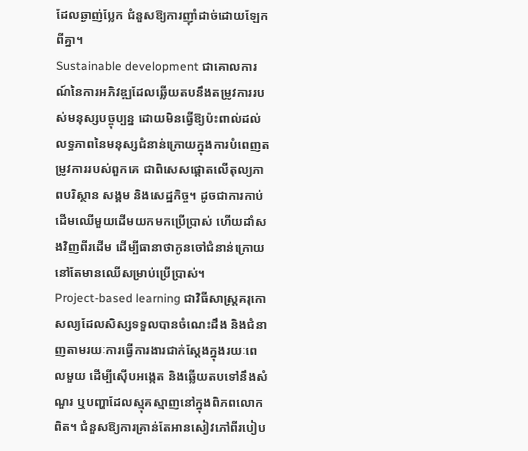ដែលឆ្ងាញ់ប្លែក ជំនួសឱ្យការញ៉ាំដាច់ដោយឡែកពីគ្នា។
Sustainable development ជាគោលការណ៍នៃការអភិវឌ្ឍដែលឆ្លើយតបនឹងតម្រូវការរបស់មនុស្សបច្ចុប្បន្ន ដោយមិនធ្វើឱ្យប៉ះពាល់ដល់លទ្ធភាពនៃមនុស្សជំនាន់ក្រោយក្នុងការបំពេញតម្រូវការរបស់ពួកគេ ជាពិសេសផ្តោតលើតុល្យភាពបរិស្ថាន សង្គម និងសេដ្ឋកិច្ច។ ដូចជាការកាប់ដើមឈើមួយដើមយកមកប្រើប្រាស់ ហើយដាំសងវិញពីរដើម ដើម្បីធានាថាកូនចៅជំនាន់ក្រោយនៅតែមានឈើសម្រាប់ប្រើប្រាស់។
Project-based learning ជាវិធីសាស្ត្រគរុកោសល្យដែលសិស្សទទួលបានចំណេះដឹង និងជំនាញតាមរយៈការធ្វើការងារជាក់ស្តែងក្នុងរយៈពេលមួយ ដើម្បីស៊ើបអង្កេត និងឆ្លើយតបទៅនឹងសំណួរ ឬបញ្ហាដែលស្មុគស្មាញនៅក្នុងពិភពលោកពិត។ ជំនួសឱ្យការគ្រាន់តែអានសៀវភៅពីរបៀប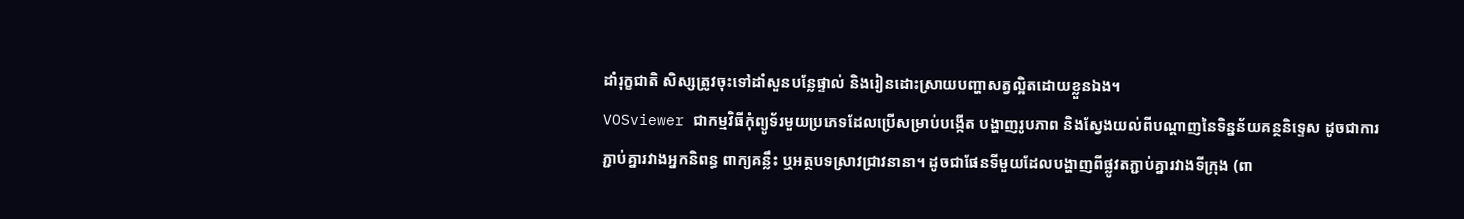ដាំរុក្ខជាតិ សិស្សត្រូវចុះទៅដាំសួនបន្លែផ្ទាល់ និងរៀនដោះស្រាយបញ្ហាសត្វល្អិតដោយខ្លួនឯង។
VOSviewer ជាកម្មវិធីកុំព្យូទ័រមួយប្រភេទដែលប្រើសម្រាប់បង្កើត បង្ហាញរូបភាព និងស្វែងយល់ពីបណ្តាញនៃទិន្នន័យគន្ថនិទ្ទេស ដូចជាការភ្ជាប់គ្នារវាងអ្នកនិពន្ធ ពាក្យគន្លឹះ ឬអត្ថបទស្រាវជ្រាវនានា។ ដូចជាផែនទីមួយដែលបង្ហាញពីផ្លូវតភ្ជាប់គ្នារវាងទីក្រុង (ពា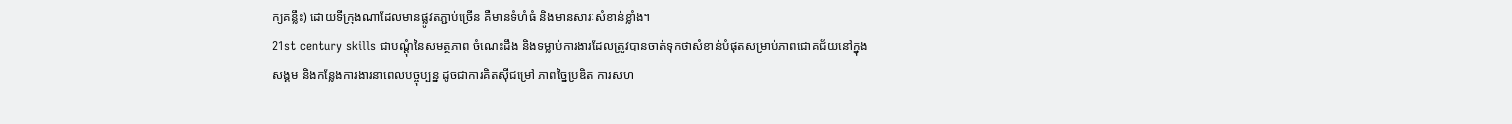ក្យគន្លឹះ) ដោយទីក្រុងណាដែលមានផ្លូវតភ្ជាប់ច្រើន គឺមានទំហំធំ និងមានសារៈសំខាន់ខ្លាំង។
21st century skills ជាបណ្តុំនៃសមត្ថភាព ចំណេះដឹង និងទម្លាប់ការងារដែលត្រូវបានចាត់ទុកថាសំខាន់បំផុតសម្រាប់ភាពជោគជ័យនៅក្នុងសង្គម និងកន្លែងការងារនាពេលបច្ចុប្បន្ន ដូចជាការគិតស៊ីជម្រៅ ភាពច្នៃប្រឌិត ការសហ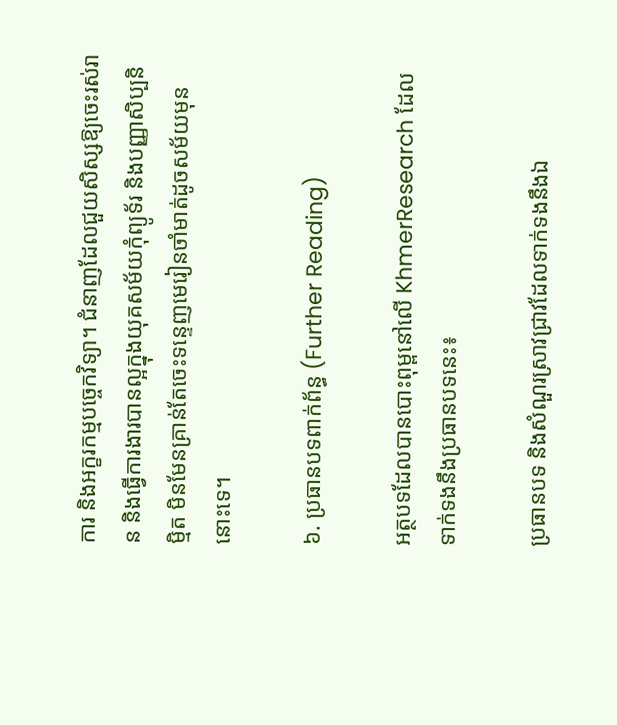ការ និងអក្ខរកម្មបច្ចេកវិទ្យា។ ជំនាញដែលជួយសិស្សឱ្យចេះរស់រាន និងធ្វើការងារបានល្អក្នុងយុគសម័យកុំព្យូទ័រ និងបញ្ញាសិប្បនិម្មិត មិនមែនគ្រាន់តែចេះទន្ទេញមេរៀនចាំមាត់ដូចសម័យមុននោះទេ។

៦. ប្រធានបទពាក់ព័ន្ធ (Further Reading)

អត្ថបទដែលបានបោះពុម្ពនៅលើ KhmerResearch ដែលទាក់ទងនឹងប្រធានបទនេះ៖

ប្រធានបទ និងសំណួរស្រាវជ្រាវដែលទាក់ទងនឹងឯ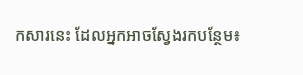កសារនេះ ដែលអ្នកអាចស្វែងរកបន្ថែម៖